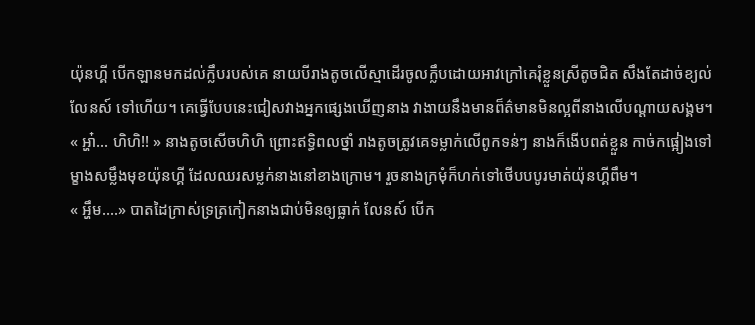យ៉ុនហ្គី បើកឡានមកដល់ក្លឹបរបស់គេ នាយបីរាងតូចលើស្មាដើរចូលក្លឹបដោយអាវក្រៅគេរុំខ្លួនស្រីតូចជិត សឹងតែដាច់ខ្យល់លែនស៍ ទៅហើយ។ គេធ្វើបែបនេះជៀសវាងអ្នកផ្សេងឃើញនាង វាងាយនឹងមានព៏ត៌មានមិនល្អពីនាងលើបណ្តាយសង្គម។
« អ្ហា៎... ហិហិ!! » នាងតូចសើចហិហិ ព្រោះឥទ្ធិពលថ្នាំ រាងតូចត្រូវគេទម្លាក់លើពូកទន់ៗ នាងក៏ងើបពត់ខ្លួន កាច់កផ្អៀងទៅម្ខាងសម្លឹងមុខយ៉ុនហ្គី ដែលឈរសម្លក់នាងនៅខាងក្រោម។ រួចនាងក្រមុំក៏ហក់ទៅថើបបបូរមាត់យ៉ុនហ្គីពឹម។
« អ្ហឹម....» បាតដៃក្រាស់ទ្រត្រកៀកនាងជាប់មិនឲ្យធ្លាក់ លែនស៍ បើក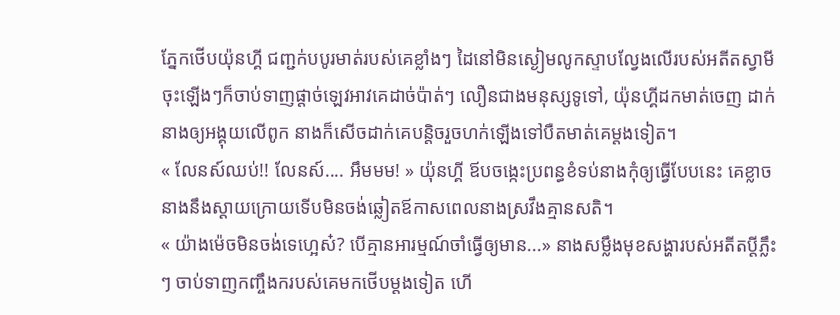ភ្នែកថើបយ៉ុនហ្គី ជញ្ជក់បបូរមាត់របស់គេខ្លាំងៗ ដៃនៅមិនស្ងៀមលូកស្ទាបល្វែងលើរបស់អតីតស្វាមីចុះឡើងៗក៏ចាប់ទាញផ្តាច់ឡេវអាវគេដាច់ប៉ាត់ៗ លឿនជាងមនុស្សទូទៅ, យ៉ុនហ្គីដកមាត់ចេញ ដាក់នាងឲ្យអង្គុយលើពូក នាងក៏សើចដាក់គេបន្តិចរួចហក់ឡើងទៅបឺតមាត់គេម្តងទៀត។
« លែនស៍ឈប់!! លែនស៍.... អឹមមម! » យ៉ុនហ្គី ឪបចង្កេះប្រពន្ធខំទប់នាងកុំឲ្យធ្វើបែបនេះ គេខ្លាចនាងនឹងស្តាយក្រោយទើបមិនចង់ឆ្លៀតឪកាសពេលនាងស្រវឹងគ្មានសតិ។
« យ៉ាងម៉េចមិនចង់ទេហ្អេស៎? បើគ្មានអារម្មណ៍ចាំធ្វើឲ្យមាន...» នាងសម្លឹងមុខសង្ហារបស់អតីតប្តីភ្លឹះៗ ចាប់ទាញកញ្ចឹងករបស់គេមកថើបម្តងទៀត ហើ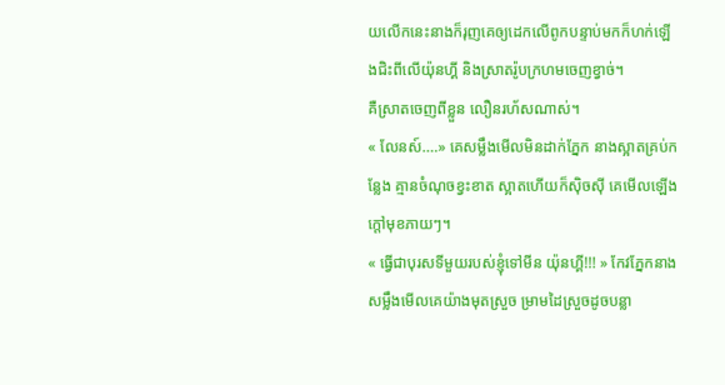យលើកនេះនាងក៏រុញគេឲ្យដេកលើពូកបន្ទាប់មកក៏ហក់ឡើងជិះពីលើយ៉ុនហ្គី និងស្រាតរ៉ូបក្រហមចេញខ្វាច់។
គឺស្រាតចេញពីខ្លួន លឿនរហ័សណាស់។
« លែនស៍....» គេសម្លឹងមើលមិនដាក់ភ្នែក នាងស្អាតគ្រប់កន្លែង គ្មានចំណុចខ្វះខាត ស្អាតហើយក៏ស៊ិចស៊ី គេមើលឡើងក្តៅមុខភាយៗ។
« ធ្វើជាបុរសទីមួយរបស់ខ្ញុំទៅមីន យ៉ុនហ្គី!!! » កែវភ្នែកនាងសម្លឹងមើលគេយ៉ាងមុតស្រួច ម្រាមដៃស្រួចដូចបន្លា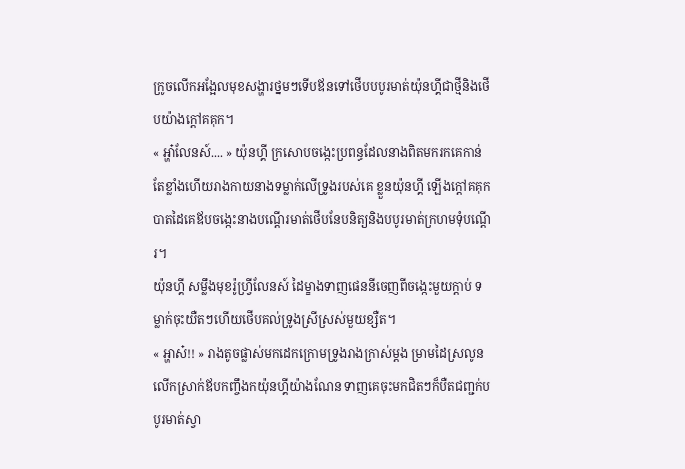ក្រូចលើកអង្អែលមុខសង្ហារថ្នមៗទើបឪនទៅថើបបបូរមាត់យ៉ុនហ្គីជាថ្មីនិងថើបយ៉ាងក្តៅគគុក។
« អ្ហា៎លែនស៍.... » យ៉ុនហ្គី ក្រសោបចង្កេះប្រពន្ធដែលនាងពិតមករកគេកាន់តែខ្លាំងហើយរាងកាយនាងទម្លាក់លើទ្រូងរបស់គេ ខ្លួនយ៉ុនហ្គី ឡើងក្តៅគគុក បាតដៃគេឪបចង្កេះនាងបណ្តើរមាត់ថើបនែបនិត្យនិងបបូរមាត់ក្រហមទុំបណ្តើរ។
យ៉ុនហ្គី សម្លឹងមុខរ៉ូហ្វ្រីលែនស៍ ដៃម្ខាងទាញផេននីចេញពីចង្កេះមួយក្តាប់ ទម្លាក់ចុះយឺតៗហើយថើបគល់ទ្រូងស្រីស្រស់មួយខ្សឺត។
« អ្ហាស៎!! » រាងតូចផ្លាស់មកដេកក្រោមទ្រូងរាងក្រាស់ម្តង ម្រាមដៃស្រលូនលើកស្រាក់ឪបកញ្ចឹងកយ៉ុនហ្គីយ៉ាងណែន ទាញគេចុះមកជិតៗក៏បឺតជញ្ជក់បបូរមាត់ស្វា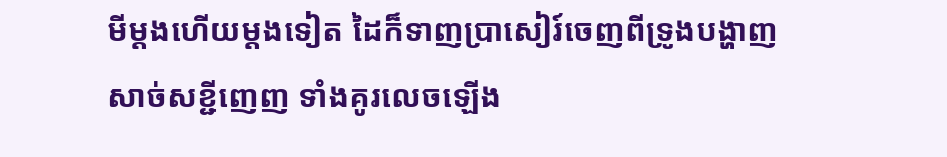មីម្តងហើយម្តងទៀត ដៃក៏ទាញប្រាសៀរ៍ចេញពីទ្រូងបង្ហាញសាច់សខ្ជីញេញ ទាំងគូរលេចឡើង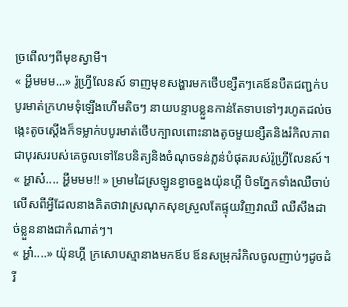ច្រពើលៗពីមុខស្វាមី។
« អ្ហឹមមម...» រ៉ូហ្វ្រីលែនស៍ ទាញមុខសង្ហារមកថើបខ្សឺតៗគេឪនបឺតជញ្ជក់បបូរមាត់ក្រហមទុំឡើងហើមតិចៗ នាយបន្ទាបខ្លួនកាន់តែទាបទៅៗរហូតដល់ចង្កេះតូចស្តើងក៏ទម្លាក់បបូរមាត់ថើបក្បាលពោះនាងតូចមួយខ្សឺតនិងរំកិលភាពជាបុរសរបស់គេចូលទៅនែបនិត្យនិងចំណុចទន់ភ្លន់បំផុតរបស់រ៉ូហ្វ្រីលែនស៍។
« អ្ហាស៎.... អ្ហឹមមម!! » ម្រាមដៃស្រឡូនខ្វាចខ្នងយ៉ុនហ្គី បិទភ្នែកទាំងឈឺចាប់លើសពីអ្វីដែលនាងគិតថាវាស្រណុកសុខស្រួលតែផ្ទុយវិញវាឈឺ ឈឺសឹងដាច់ខ្លួននាងជាកំណាត់ៗ។
« អ្ហា៎....» យ៉ុនហ្គី ក្រសោបស្មានាងមកឪប ឪនសម្រុករំកិលចូលញាប់ៗដូចដំរី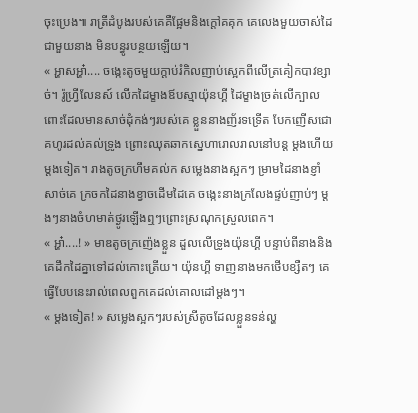ចុះប្រេង៕ រាត្រីដំបូងរបស់គេគឺផ្អែមនិងក្តៅគគុក គេលេងមួយចាស់ដៃជាមួយនាង មិនបន្ធូរបន្ថយឡើយ។
« អ្ហាសអ្ហា៎.... ចង្កេះតូចមួយក្តាប់រំកិលញាប់ស្អេកពីលើត្រគៀកបាវខ្សាច់។ រ៉ូហ្វ្រីលែនស៍ លើកដៃម្ខាងឪបស្មាយ៉ុនហ្គី ដៃម្ខាងច្រត់លើក្បាលពោះដែលមានសាច់ដុំកង់ៗរបស់គេ ខ្លួននាងញ័រទទ្រើត បែកញើសជោគហូរដល់គល់ទ្រូង ព្រោះឈុតឆាកស្នេហារោលរាលនៅបន្ត ម្តងហើយម្តងទៀត។ រាងតូចក្រហឹមគល់ក សម្លេងនាងស្អកៗ ម្រាមដៃនាងខ្ញាំសាច់គេ ក្រចកដៃនាងខ្វាចដើមដៃគេ ចង្កេះនាងក្រលែងផ្ទប់ញាប់ៗ ម្តងៗនាងចំហមាត់ថ្ងូរឡើងឮៗព្រោះស្រណុកស្រួលពេក។
« អ្ហា៎....! » មាឌតូចក្រញ៉េងខ្លួន ដួលលើទ្រូងយ៉ុនហ្គី បន្ទាប់ពីនាងនិងគេដឹកដៃគ្នាទៅដល់កោះត្រើយ។ យ៉ុនហ្គី ទាញនាងមកថើបខ្សឺតៗ គេធ្វើបែបនេះរាល់ពេលពួកគេដល់គោលដៅម្តងៗ។
« ម្តងទៀត! » សម្លេងស្អកៗរបស់ស្រីតូចដែលខ្លួនទន់ល្ហ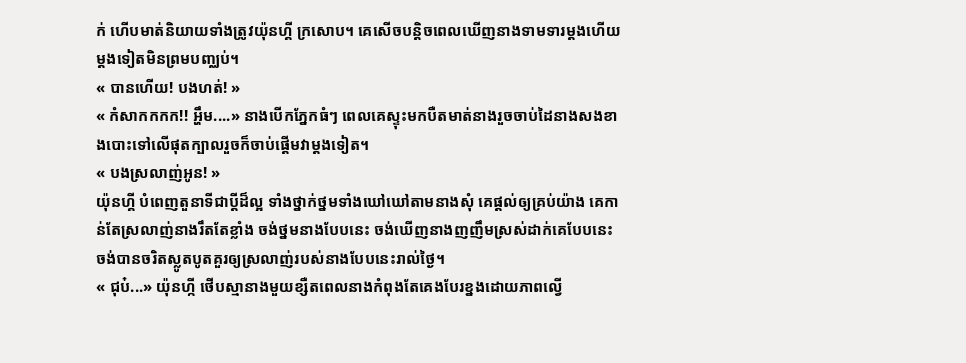ក់ ហើបមាត់និយាយទាំងត្រូវយ៉ុនហ្គី ក្រសោប។ គេសើចបន្តិចពេលឃើញនាងទាមទារម្តងហើយម្តងទៀតមិនព្រមបញ្ឈប់។
« បានហើយ! បងហត់! »
« កំសាកកកក!! អ្ហឹម....» នាងបើកភ្នែកធំៗ ពេលគេស្ទុះមកបឺតមាត់នាងរួចចាប់ដៃនាងសងខាងបោះទៅលើផុតក្បាលរួចក៏ចាប់ផ្តើមវាម្តងទៀត។
« បងស្រលាញ់អូន! »
យ៉ុនហ្គី បំពេញតួនាទីជាប្តីដ៏ល្អ ទាំងថ្នាក់ថ្នមទាំងឃៅឃៅតាមនាងសុំ គេផ្តល់ឲ្យគ្រប់យ៉ាង គេកាន់តែស្រលាញ់នាងរឹតតែខ្លាំង ចង់ថ្នមនាងបែបនេះ ចង់ឃើញនាងញញឹមស្រស់ដាក់គេបែបនេះ ចង់បានចរិតស្លូតបូតគួរឲ្យស្រលាញ់របស់នាងបែបនេះរាល់ថ្ងៃ។
« ជុប៎...» យ៉ុនហ្កី ថើបស្មានាងមួយខ្សឺតពេលនាងកំពុងតែគេងបែរខ្នងដោយភាពល្វើ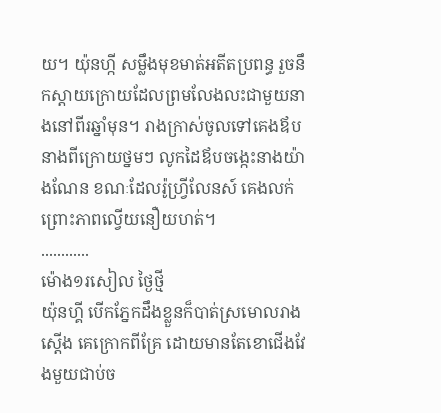យ។ យ៉ុនហ្កី សម្លឹងមុខមាត់អតីតប្រពន្ធ រួចនឹកស្តាយក្រោយដែលព្រមលែងលះជាមួយនាងនៅពីរឆ្នាំមុន។ រាងក្រាស់ចូលទៅគេងឪបនាងពីក្រោយថ្នមៗ លូកដៃឪបចង្កេះនាងយ៉ាងណែន ខណៈដែលរ៉ូហ្វ្រីលែនស៍ គេងលក់ព្រោះភាពល្វើយនឿយហត់។
............
ម៉ោង១រសៀល ថ្ងៃថ្មី
យ៉ុនហ្គី បើកភ្នែកដឹងខ្លួនក៏បាត់ស្រមោលរាងស្តើង គេក្រោកពីគ្រែ ដោយមានតែខោជើងវែងមួយជាប់ច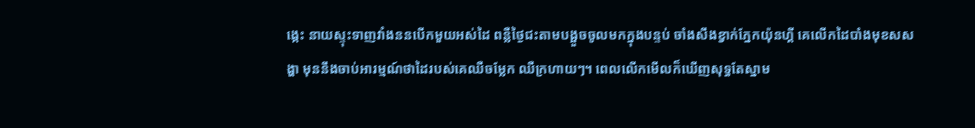ង្កេះ នាយស្ទុះទាញវាំងននបើកមួយអស់ដៃ ពន្លឺថ្ងៃជះតាមបង្អួចចូលមកក្នុងបន្ទប់ ចាំងសឹងខ្វាក់ភ្នែកយ៉ុនហ្គី គេលើកដៃបាំងមុខសសង្ហា មុននឹងចាប់អារម្មណ៍ថាដៃរបស់គេឈឺចម្លែក ឈឺក្រហាយៗ។ ពេលលើកមើលក៏ឃើញសុទ្ធតែស្នាម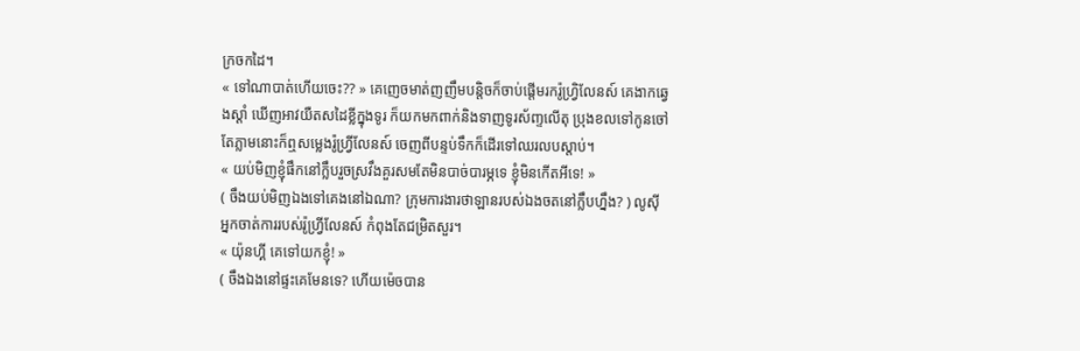ក្រចកដៃ។
« ទៅណាបាត់ហើយចេះ?? » គេញេចមាត់ញញឹមបន្តិចក៏ចាប់ផ្តើមរករ៉ូហ្វ្រិលែនស៍ គេងាកឆ្វេងស្តាំ ឃើញអាវយឺតសដៃខ្លីក្នុងទូរ ក៏យកមកពាក់និងទាញទូរស័ញ្ទលើតុ ប្រុងខលទៅកូនចៅ តែភ្លាមនោះក៏ឮសម្លេងរ៉ូហ្វ្រីលែនស៍ ចេញពីបន្ទប់ទឹកក៏ដើរទៅឈរលបស្តាប់។
« យប់មិញខ្ញុំផឹកនៅក្លឹបរួចស្រវឹងគួរសមតែមិនបាច់បារម្ភទេ ខ្ញុំមិនកើតអីទេ! »
( ចឹងយប់មិញឯងទៅគេងនៅឯណា? ក្រុមការងារថាឡានរបស់ឯងចតនៅក្លឹបហ្នឹង? ) លូស៊ី អ្នកចាត់ការរបស់រ៉ូហ្វ្រីលែនស៍ កំពុងតែជម្រិតសួរ។
« យ៉ុនហ្គី គេទៅយកខ្ញុំ! »
( ចឹងឯងនៅផ្ទះគេមែនទេ? ហើយម៉េចបាន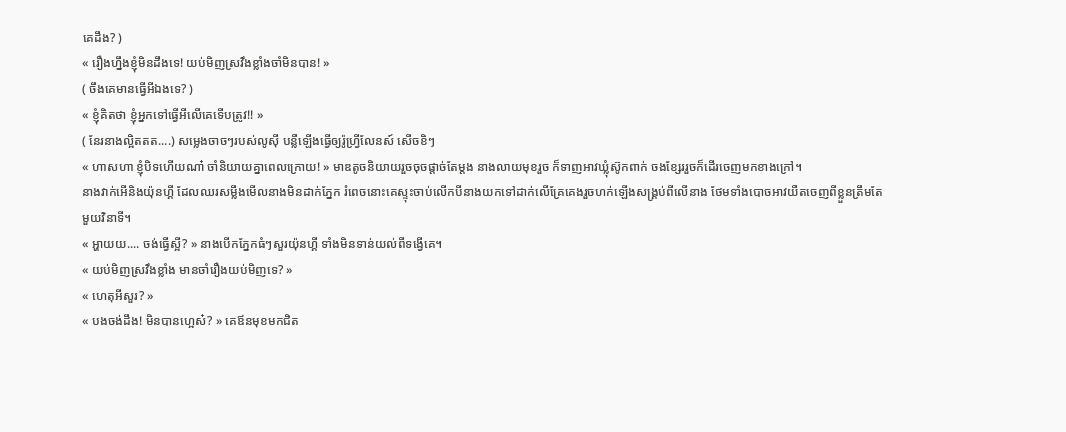គេដឹង? )
« រឿងហ្នឹងខ្ញុំមិនដឹងទេ! យប់មិញស្រវឹងខ្លាំងចាំមិនបាន! »
( ចឹងគេមានធ្វើអីឯងទេ? )
« ខ្ញុំគិតថា ខ្ញុំអ្នកទៅធ្វើអីលើគេទើបត្រូវ!! »
( នែរនាងល្អិតតត....) សម្លេងចាចៗរបស់លូស៊ី បន្លឺឡើងធ្វើឲ្យរ៉ូហ្វ្រីលែនស៍ សើចខិៗ
« ហាសហា ខ្ញុំបិទហើយណា៎ ចាំនិយាយគ្នាពេលក្រោយ! » មាឌតូចនិយាយរួចចុចផ្តាច់តែម្តង នាងលាយមុខរួច ក៏ទាញអាវឃ្លុំស៊ូកពាក់ ចងខ្សែររួចក៏ដើរចេញមកខាងក្រៅ។
នាងវាក់អើនិងយ៉ុនហ្គី ដែលឈរសម្លឹងមើលនាងមិនដាក់ភ្នែក រំពេចនោះគេស្ទុះចាប់លើកបីនាងយកទៅដាក់លើគ្រែគេងរួចហក់ឡើងសង្រ្គប់ពីលើនាង ថែមទាំងបោចអាវយឺតចេញពីខ្លួនត្រឹមតែមួយវិនាទី។
« អ្ហាយយ.... ចង់ធ្វើស្អី? » នាងបើកភ្នែកធំៗសួរយ៉ុនហ្គី ទាំងមិនទាន់យល់ពីទង្វើគេ។
« យប់មិញស្រវឹងខ្លាំង មានចាំរឿងយប់មិញទេ? »
« ហេតុអីសួរ? »
« បងចង់ដឹង! មិនបានហ្អេស៎? » គេឪនមុខមកជិត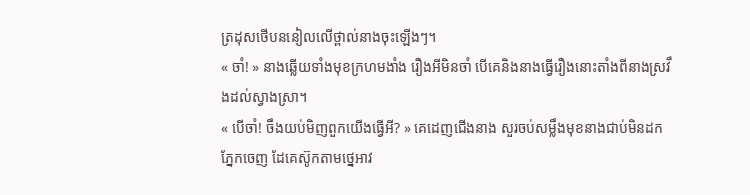ត្រដុសថើបននៀលលើថ្ពាល់នាងចុះឡើងៗ។
« ចាំ! » នាងឆ្លើយទាំងមុខក្រហមងាំង រឿងអីមិនចាំ បើគេនិងនាងធ្វើរឿងនោះតាំងពីនាងស្រវឹងដល់ស្វាងស្រា។
« បើចាំ! ចឹងយប់មិញពួកយើងធ្វើអី? » គេដេញជើងនាង សួរចប់សម្លឹងមុខនាងជាប់មិនដកភ្នែកចេញ ដែគេស៊ូកតាមថ្នេអាវ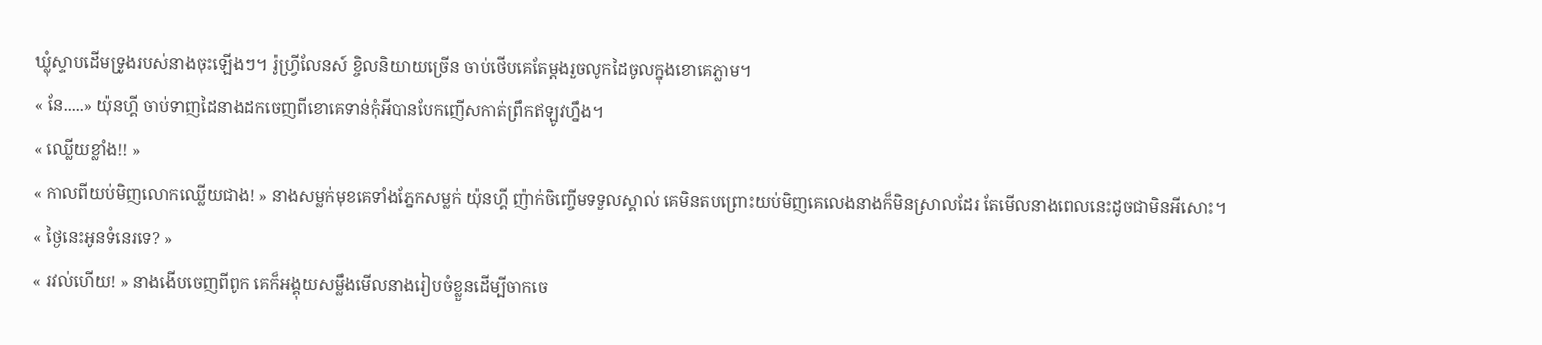ឃ្លុំស្ទាបដើមទ្រូងរបស់នាងចុះឡើងៗ។ រ៉ូហ្វ្រីលែនស៍ ខ្ចិលនិយាយច្រើន ចាប់ថើបគេតែម្តងរួចលូកដៃចូលក្នុងខោគេភ្លាម។
« នែ.....» យ៉ុនហ្គី ចាប់ទាញដៃនាងដកចេញពីខោគេទាន់កុំអីបានបែកញើសកាត់ព្រឹកឥឡូវហ្នឹង។
« ឈ្លើយខ្លាំង!! »
« កាលពីយប់មិញលោកឈ្លើយជាង! » នាងសម្លក់មុខគេទាំងភ្នែកសម្លក់ យ៉ុនហ្គី ញ៉ាក់ចិញ្ចើមទទួលស្គាល់ គេមិនតបព្រោះយប់មិញគេលេងនាងក៏មិនស្រាលដែរ តែមើលនាងពេលនេះដូចជាមិនអីសោះ។
« ថ្ងៃនេះអូនទំនេរទេ? »
« រវល់ហើយ! » នាងងើបចេញពីពូក គេក៏អង្គុយសម្លឹងមើលនាងរៀបចំខ្លួនដើម្បីចាកចេ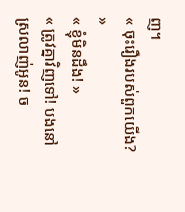ញ។
« ចុះរឿងរបស់ពួកយើង? »
« ខ្ញុំមិនដឹង! »
« ត្រូវគ្នាវិញទៅ! បងនៅស្រលាញ់អូន! ច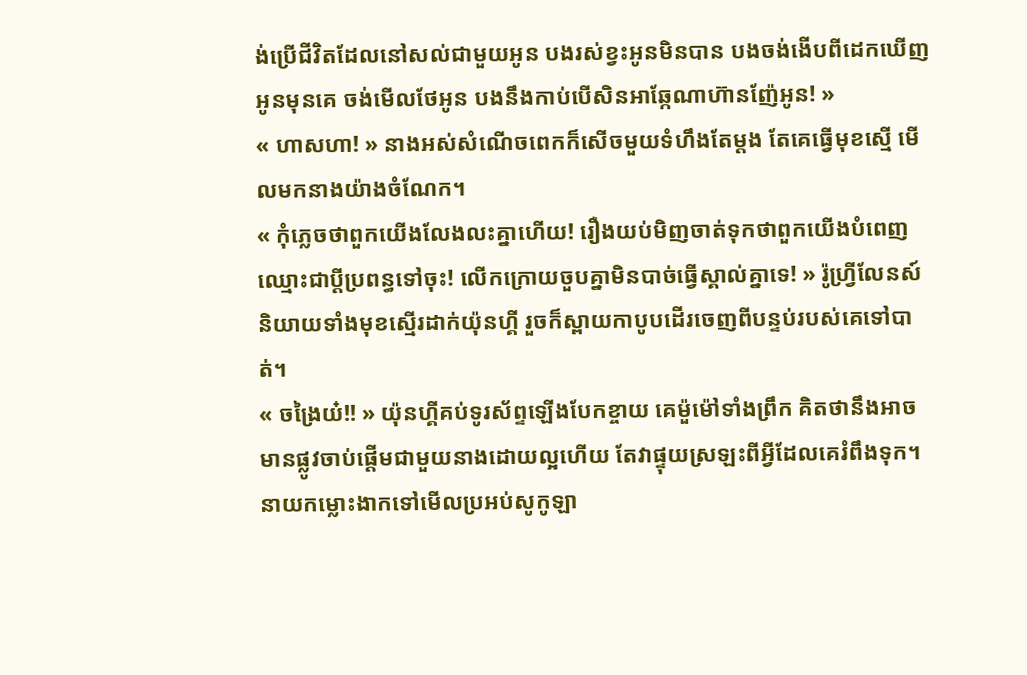ង់ប្រើជីវិតដែលនៅសល់ជាមួយអូន បងរស់ខ្វះអូនមិនបាន បងចង់ងើបពីដេកឃើញអូនមុនគេ ចង់មើលថែអូន បងនឹងកាប់បើសិនអាឆ្កែណាហ៊ានញ៉ែអូន! »
« ហាសហា! » នាងអស់សំណើចពេកក៏សើចមួយទំហឹងតែម្តង តែគេធ្វើមុខស្មើ មើលមកនាងយ៉ាងចំណែក។
« កុំភ្លេចថាពួកយើងលែងលះគ្នាហើយ! រឿងយប់មិញចាត់ទុកថាពួកយើងបំពេញឈ្មោះជាប្តីប្រពន្ធទៅចុះ! លើកក្រោយចួបគ្នាមិនបាច់ធ្វើស្គាល់គ្នាទេ! » រ៉ូហ្វ្រីលែនស៍ និយាយទាំងមុខស្មើរដាក់យ៉ុនហ្គី រួចក៏ស្ពាយកាបូបដើរចេញពីបន្ទប់របស់គេទៅបាត់។
« ចង្រៃយ៎!! » យ៉ុនហ្គីគប់ទូរស័ព្ទឡើងបែកខ្ចាយ គេម៉ួម៉ៅទាំងព្រឹក គិតថានឹងអាចមានផ្លូវចាប់ផ្តើមជាមួយនាងដោយល្អហើយ តែវាផ្ទុយស្រឡះពីអ្វីដែលគេរំពឹងទុក។ នាយកម្លោះងាកទៅមើលប្រអប់សូកូឡា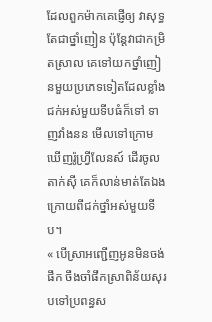ដែលពួកម៉ាកគេផ្ញើឲ្យ វាសុទ្ធតែជាថ្នាំញៀន ប៉ុន្តែវាជាកម្រិតស្រាល គេទៅយកថ្នាំញៀនមួយប្រភេទទៀតដែលខ្លាំងជក់អស់មួយទីបធំក៏ទៅ ទាញវាំងនន មើលទៅក្រោមឃើញរ៉ូហ្វ្រីលែនស៍ ដើរចូលតាក់ស៊ី គេក៏លាន់មាត់តែឯងក្រោយពីជក់ថ្នាំអស់មួយទីប។
« បើស្រាអញ្ជើញអូនមិនចង់ផឹក ចឹងចាំផឹកស្រាពិន័យសុរបទៅប្រពន្ធស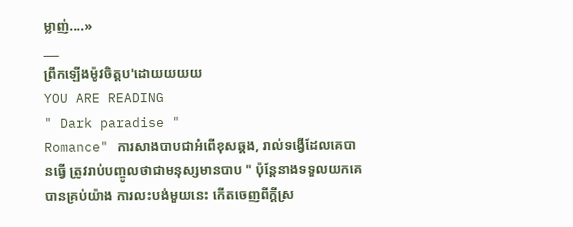ម្លាញ់....»
___
ព្រឹកឡើងម៉ូវចិត្តប'ដោយយយយ
YOU ARE READING
" Dark paradise "
Romance" ការសាងបាបជាអំពើខុសឆ្គង, រាល់ទង្វើដែលគេបានធ្វើ ត្រូវរាប់បញ្ចូលថាជាមនុស្សមានបាប " ប៉ុន្តែនាងទទួលយកគេបានគ្រប់យ៉ាង ការលះបង់មួយនេះ កើតចេញពីក្តីស្រ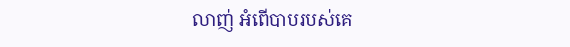លាញ់ អំពើបាបរបស់គេ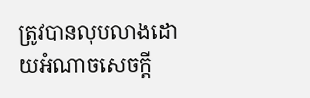ត្រូវបានលុបលាងដោយអំណាចសេចក្តី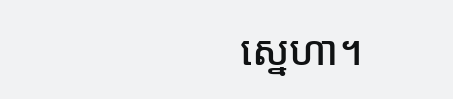ស្នេហា។